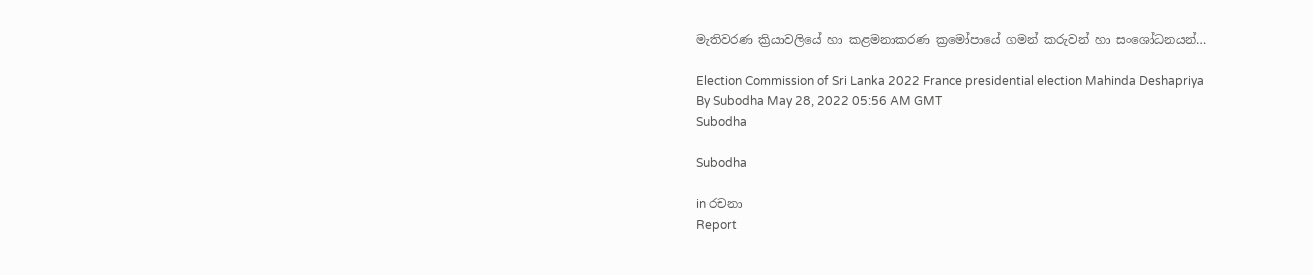මැතිවරණ ක්‍රියාවලියේ හා කළමනාකරණ ක්‍රමෝපායේ ගමන් කරුවන් හා සංශෝධනයන්…

Election Commission of Sri Lanka 2022 France presidential election Mahinda Deshapriya
By Subodha May 28, 2022 05:56 AM GMT
Subodha

Subodha

in රචනා
Report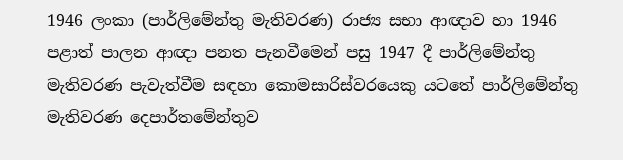1946 ලංකා (පාර්ලිමේන්තු මැතිවරණ) රාජ්‍ය සභා ආඥාව හා 1946 පළාත් පාලන ආඥා පනත පැනවීමෙන් පසු 1947 දී පාර්ලිමේන්තු මැතිවරණ පැවැත්වීම සඳහා කොමසාරිස්වරයෙකු යටතේ පාර්ලිමේන්තු මැතිවරණ දෙපාර්තමේන්තුව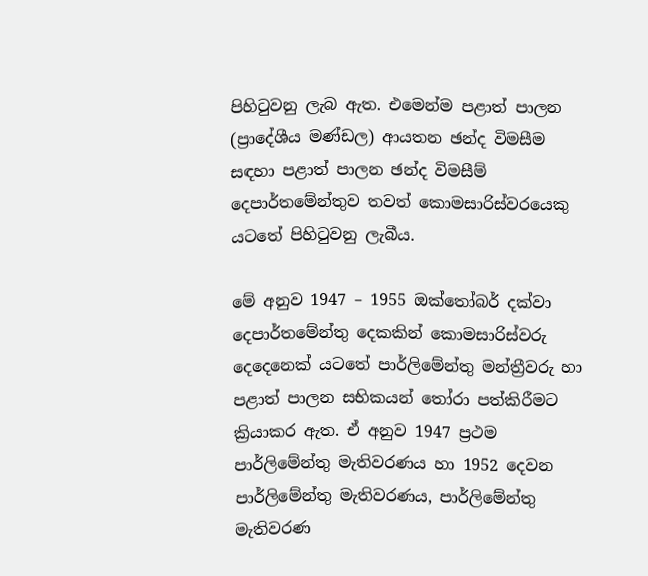පිහිටුවනු ලැබ ඇත. එමෙන්ම පළාත් පාලන (ප්‍රාදේශීය මණ්ඩල) ආයතන ඡන්ද විමසීම සඳහා පළාත් පාලන ඡන්ද විමසීම් දෙපාර්තමේන්තුව තවත් කොමසාරිස්වරයෙකු යටතේ පිහිටුවනු ලැබීය.

මේ අනුව 1947 – 1955 ඔක්තෝබර් දක්වා දෙපාර්තමේන්තු දෙකකින් කොමසාරිස්වරු දෙදෙනෙක් යටතේ පාර්ලිමේන්තු මන්ත්‍රීවරු හා පළාත් පාලන සභිකයන් තෝරා පත්කිරීමට ක්‍රියාකර ඇත. ඒ අනුව 1947 ප්‍රථම පාර්ලිමේන්තු මැතිවරණය හා 1952 දෙවන පාර්ලිමේන්තු මැතිවරණය, පාර්ලිමේන්තු මැතිවරණ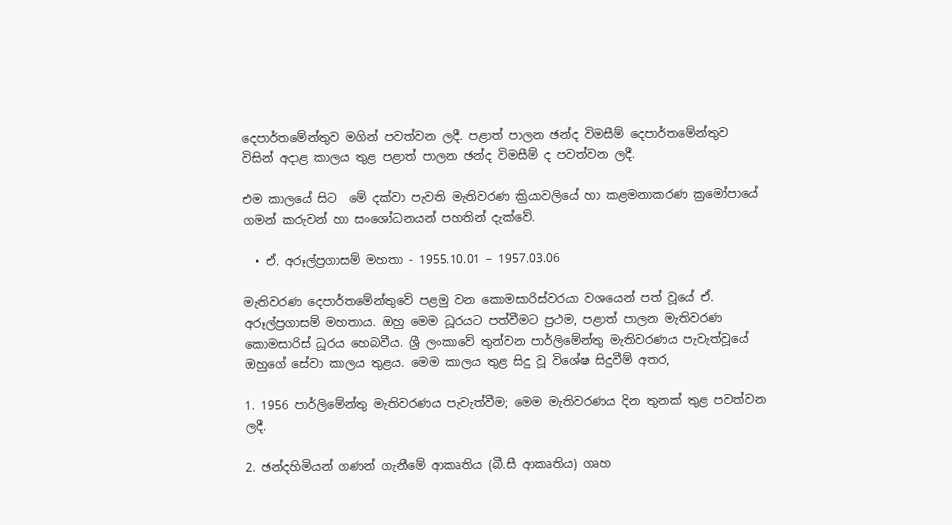දෙපාර්තමේන්තුව මගින් පවත්වන ලදී. පළාත් පාලන ඡන්ද විමසීම් දෙපාර්තමේන්තුව විසින් අදාළ කාලය තුළ පළාත් පාලන ඡන්ද විමසීම් ද පවත්වන ලදී.

එම කාලයේ සිට  මේ දක්වා පැවති මැතිවරණ ක්‍රියාවලියේ හා කළමනාකරණ ක්‍රමෝපායේ ගමන් කරුවන් හා සංශෝධනයන් පහතින් දැක්වේ.

  • ඒ. අරූල්ප්‍රගාසම් මහතා - 1955.10.01 – 1957.03.06

මැතිවරණ දෙපාර්තමේන්තුවේ පළමු වන කොමසාරිස්වරයා වශයෙන් පත් වූයේ ඒ. අරූල්ප්‍රගාසම් මහතාය. ඔහු මෙම ධූරයට පත්වීමට ප්‍රථම, පළාත් පාලන මැතිවරණ කොමසාරිස් ධූරය හෙබවීය. ශ්‍රී ලංකාවේ තුන්වන පාර්ලිමේන්තු මැතිවරණය පැවැත්වූයේ ඔහුගේ සේවා කාලය තුළය. මෙම කාලය තුළ සිදු වූ විශේෂ සිදුවීම් අතර,

1. 1956 පාර්ලිමේන්තු මැතිවරණය පැවැත්වීම; මෙම මැතිවරණය දින තුනක් තුළ පවත්වන ලදී.

2. ඡන්දහිමියන් ගණන් ගැනීමේ ආකෘතිය (බී.සී ආකෘතිය) ගෘහ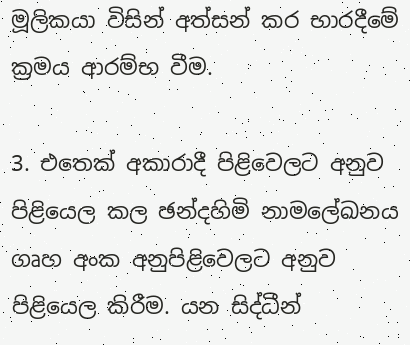මූලිකයා විසින් අත්සන් කර භාරදීමේ ක්‍රමය ආරම්භ වීම.

3. එතෙක් අකාරාදී පිළිවෙලට අනුව පිළියෙල කල ඡන්දහිමි නාමලේඛනය ගෘහ අංක අනුපිළිවෙලට අනුව පිළියෙල කිරීම. යන සිද්ධීන්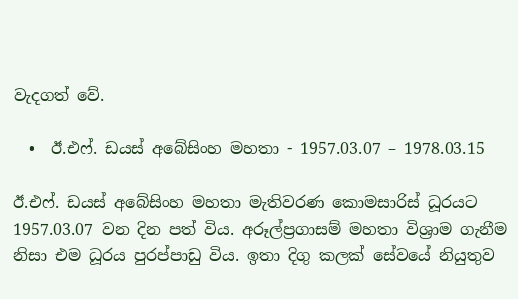වැදගත් වේ.

  •  ඊ.එෆ්. ඩයස් අබේසිංහ මහතා - 1957.03.07 – 1978.03.15

ඊ.එෆ්. ඩයස් අබේසිංහ මහතා මැතිවරණ කොමසාරිස් ධූරයට 1957.03.07 වන දින පත් විය. අරූල්ප්‍රගාසම් මහතා විශ්‍රාම ගැනීම නිසා එම ධූරය පුරප්පාඩු විය. ඉතා දිගු කලක් සේවයේ නියුතුව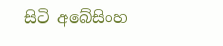සිටි අබේසිංහ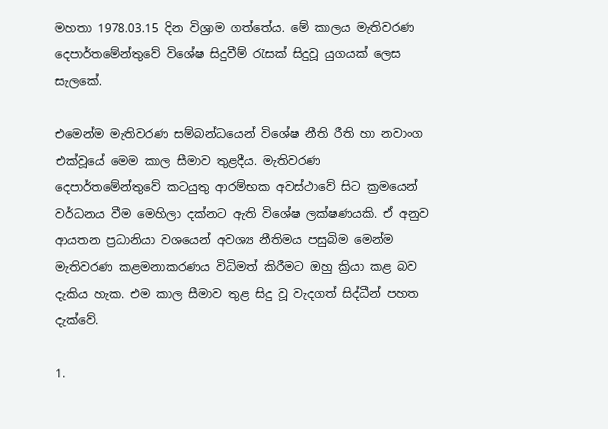මහතා 1978.03.15 දින විශ්‍රාම ගත්තේය. මේ කාලය මැතිවරණ දෙපාර්තමේන්තුවේ විශේෂ සිදුවීම් රැසක් සිදුවූ යුගයක් ලෙස සැලකේ.

එමෙන්ම මැතිවරණ සම්බන්ධයෙන් විශේෂ නීති රීති හා නවාංග එක්වූයේ මෙම කාල සීමාව තුළදීය. මැතිවරණ දෙපාර්තමේන්තුවේ කටයුතු ආරම්භක අවස්ථාවේ සිට ක්‍රමයෙන් වර්ධනය වීම මෙහිලා දක්නට ඇති විශේෂ ලක්ෂණයකි. ඒ අනුව ආයතන ප්‍රධානියා වශයෙන් අවශ්‍ය නීතිමය පසුබිම මෙන්ම මැතිවරණ කළමනාකරණය විධිමත් කිරීමට ඔහු ක්‍රියා කළ බව දැකිය හැක. එම කාල සීමාව තුළ සිදු වූ වැදගත් සිද්ධීන් පහත දැක්වේ.

1.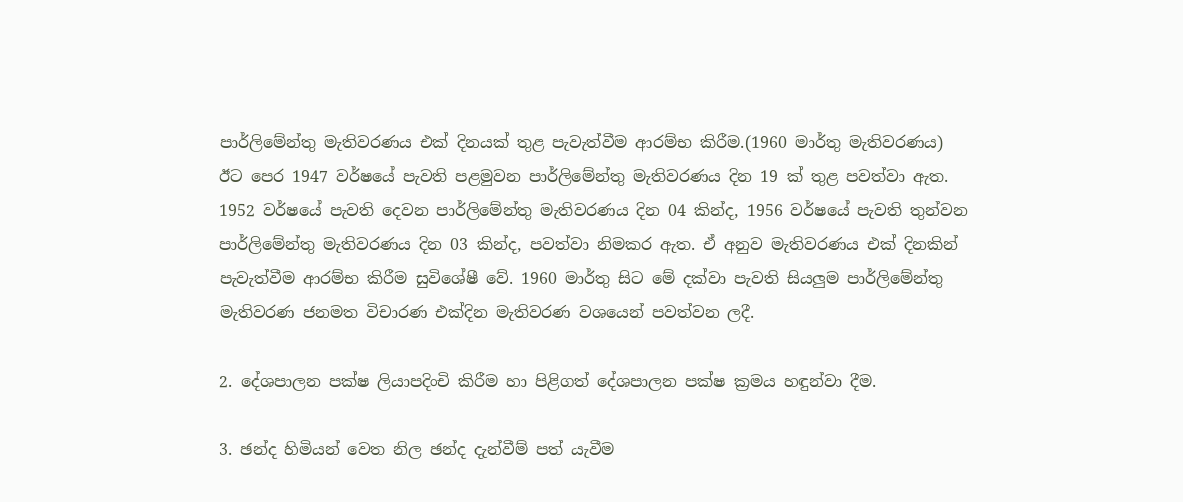පාර්ලිමේන්තු මැතිවරණය එක් දිනයක් තුළ පැවැත්වීම ආරම්භ කිරීම.(1960 මාර්තු මැතිවරණය) ඊට පෙර 1947 වර්ෂයේ පැවති පළමුවන පාර්ලිමේන්තු මැතිවරණය දින 19 ක් තුළ පවත්වා ඇත. 1952 වර්ෂයේ පැවති දෙවන පාර්ලිමේන්තු මැතිවරණය දින 04 කින්ද, 1956 වර්ෂයේ පැවති තුන්වන පාර්ලිමේන්තු මැතිවරණය දින 03 කින්ද, පවත්වා නිමකර ඇත. ඒ අනුව මැතිවරණය එක් දිනකින් පැවැත්වීම ආරම්භ කිරීම සුවිශේෂී වේ. 1960 මාර්තු සිට මේ දක්වා පැවති සියලුම පාර්ලිමේන්තු මැතිවරණ ජනමත විචාරණ එක්දින මැතිවරණ වශයෙන් පවත්වන ලදී.

2. දේශපාලන පක්ෂ ලියාපදිංචි කිරීම හා පිළිගත් දේශපාලන පක්ෂ ක්‍රමය හඳුන්වා දීම.

3. ඡන්ද හිමියන් වෙත නිල ඡන්ද දැන්වීම් පත් යැවීම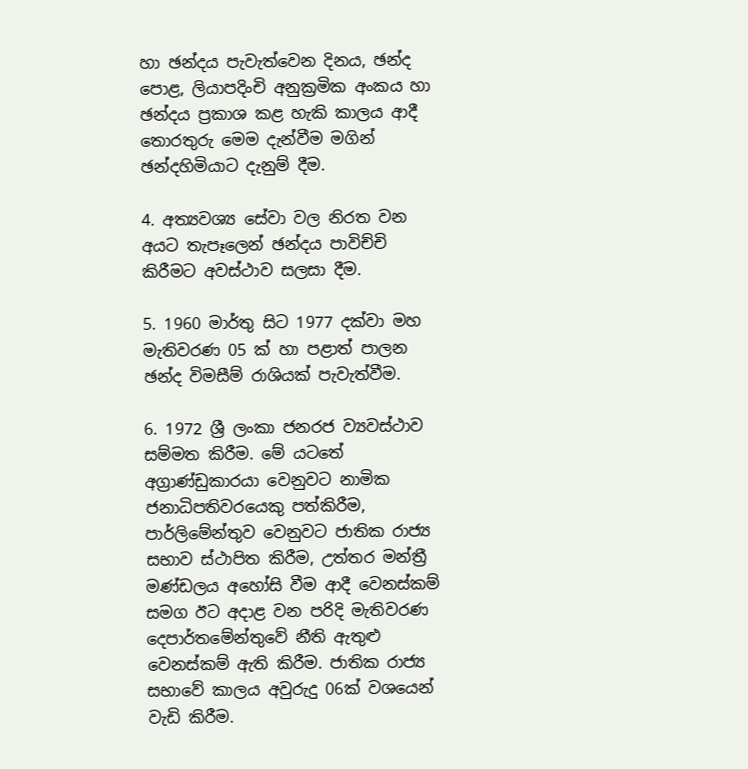හා ඡන්දය පැවැත්වෙන දිනය, ඡන්ද පොළ, ලියාපදිංචි අනුක්‍රමික අංකය හා ඡන්දය ප්‍රකාශ කළ හැකි කාලය ආදී තොරතුරු මෙම දැන්වීම මගින් ඡන්දහිමියාට දැනුම් දීම.

4. අත්‍යවශ්‍ය සේවා වල නිරත වන අයට තැපෑලෙන් ඡන්දය පාවිච්චි කිරීමට අවස්ථාව සලසා දීම.

5. 1960 මාර්තු සිට 1977 දක්වා මහ මැතිවරණ 05 ක් හා පළාත් පාලන ඡන්ද විමසීම් රාශියක් පැවැත්වීම.

6. 1972 ශ්‍රී ලංකා ජනරජ ව්‍යවස්ථාව සම්මත කිරීම. මේ යටතේ අග්‍රාණ්ඩුකාරයා වෙනුවට නාමික ජනාධිපතිවරයෙකු පත්කිරීම, පාර්ලිමේන්තුව වෙනුවට ජාතික රාජ්‍ය සභාව ස්ථාපිත කිරීම, උත්තර මන්ත්‍රී මණ්ඩලය අහෝසි වීම ආදී වෙනස්කම් සමග ඊට අදාළ වන පරිදි මැතිවරණ දෙපාර්තමේන්තුවේ නීති ඇතුළු වෙනස්කම් ඇති කිරීම. ජාතික රාජ්‍ය සභාවේ කාලය අවුරුදු 06ක් වශයෙන් වැඩි කිරීම.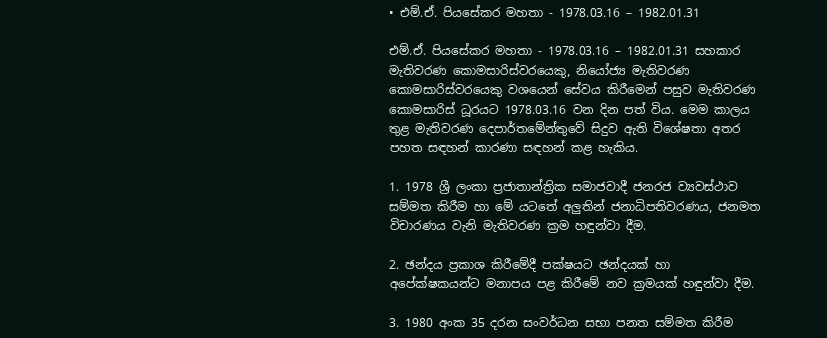• එම්.ඒ. පියසේකර මහතා - 1978.03.16 – 1982.01.31

එම්.ඒ. පියසේකර මහතා - 1978.03.16 – 1982.01.31 සහකාර මැතිවරණ කොමසාරිස්වරයෙකු, නියෝජ්‍ය මැතිවරණ කොමසාරිස්වරයෙකු වශයෙන් සේවය කිරීමෙන් පසුව මැතිවරණ කොමසාරිස් ධූරයට 1978.03.16 වන දින පත් විය. මෙම කාලය තුළ මැතිවරණ දෙපාර්තමේන්තුවේ සිදුව ඇති විශේෂතා අතර පහත සඳහන් කාරණා සඳහන් කළ හැකිය.

1. 1978 ශ්‍රී ලංකා ප්‍රජාතාන්ත්‍රික සමාජවාදී ජනරජ ව්‍යවස්ථාව සම්මත කිරීම හා මේ යටතේ අලුතින් ජනාධිපතිවරණය, ජනමත විචාරණය වැනි මැතිවරණ ක්‍රම හඳුන්වා දීම.

2. ඡන්දය ප්‍රකාශ කිරීමේදී පක්ෂයට ඡන්දයක් හා අපේක්ෂකයන්ට මනාපය පළ කිරීමේ නව ක්‍රමයක් හඳුන්වා දීම.

3. 1980 අංක 35 දරන සංවර්ධන සභා පනත සම්මත කිරීම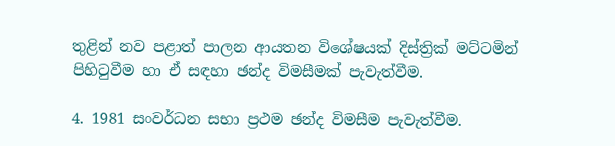තුළින් නව පළාත් පාලන ආයතන විශේෂයක් දිස්ත්‍රික් මට්ටමින් පිහිටුවීම හා ඒ සඳහා ඡන්ද විමසීමක් පැවැත්වීම.

4. 1981 සංවර්ධන සභා ප්‍රථම ඡන්ද විමසීම පැවැත්වීම.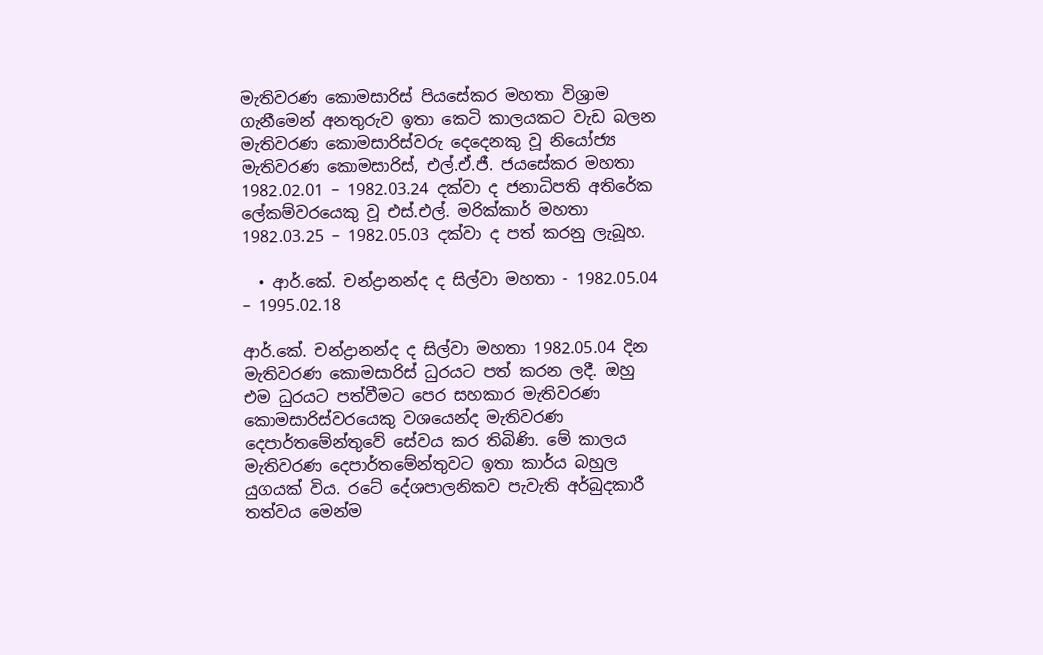මැතිවරණ කොමසාරිස් පියසේකර මහතා විශ්‍රාම ගැනීමෙන් අනතුරුව ඉතා කෙටි කාලයකට වැඩ බලන මැතිවරණ කොමසාරිස්වරු දෙදෙනකු වූ නියෝජ්‍ය මැතිවරණ කොමසාරිස්, එල්.ඒ.ජී. ජයසේකර මහතා 1982.02.01 – 1982.03.24 දක්වා ද ජනාධිපති අතිරේක ලේකම්වරයෙකු වූ එස්.එල්. මරික්කාර් මහතා 1982.03.25 – 1982.05.03 දක්වා ද පත් කරනු ලැබූහ.

  • ආර්.කේ. චන්ද්‍රානන්ද ද සිල්වා මහතා - 1982.05.04 – 1995.02.18

ආර්.කේ. චන්ද්‍රානන්ද ද සිල්වා මහතා 1982.05.04 දින මැතිවරණ කොමසාරිස් ධුරයට පත් කරන ලදී. ඔහු එම ධුරයට පත්වීමට පෙර සහකාර මැතිවරණ කොමසාරිස්වරයෙකු වශයෙන්ද මැතිවරණ දෙපාර්තමේන්තුවේ සේවය කර තිබිණි. මේ කාලය මැතිවරණ දෙපාර්තමේන්තුවට ඉතා කාර්ය බහුල යුගයක් විය. රටේ දේශපාලනිකව පැවැති අර්බුදකාරී තත්වය මෙන්ම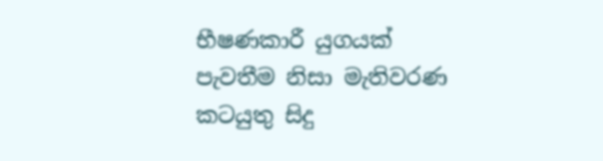භීෂණකාරී යුගයක් පැවතීම නිසා මැතිවරණ කටයුතු සිදු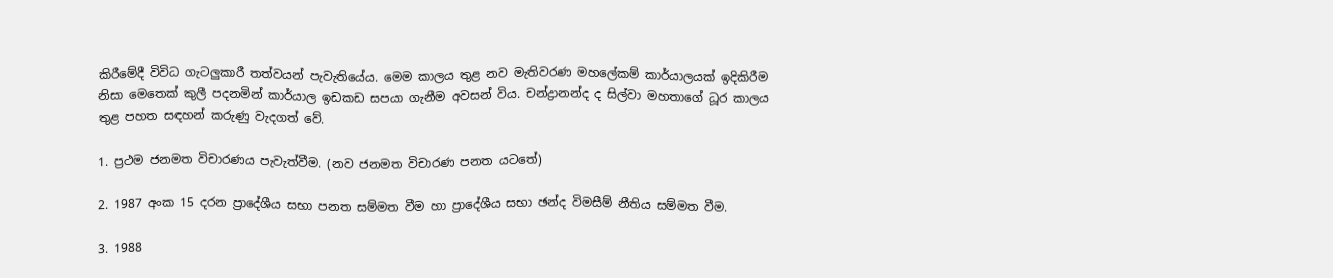කිරීමේදී විවිධ ගැටලුකාරී තත්වයන් පැවැතියේය. මෙම කාලය තුළ නව මැතිවරණ මහලේකම් කාර්යාලයක් ඉදිකිරීම නිසා මෙතෙක් කුලී පදනමින් කාර්යාල ඉඩකඩ සපයා ගැනීම අවසන් විය. චන්ද්‍රානන්ද ද සිල්වා මහතාගේ ධූර කාලය තුළ පහත සඳහන් කරුණු වැදගත් වේ.

1. ප්‍රථම ජනමත විචාරණය පැවැත්වීම. (නව ජනමත විචාරණ පනත යටතේ)

2. 1987 අංක 15 දරන ප්‍රාදේශීය සභා පනත සම්මත වීම හා ප්‍රාදේශීය සභා ඡන්ද විමසීම් නීතිය සම්මත වීම.

3. 1988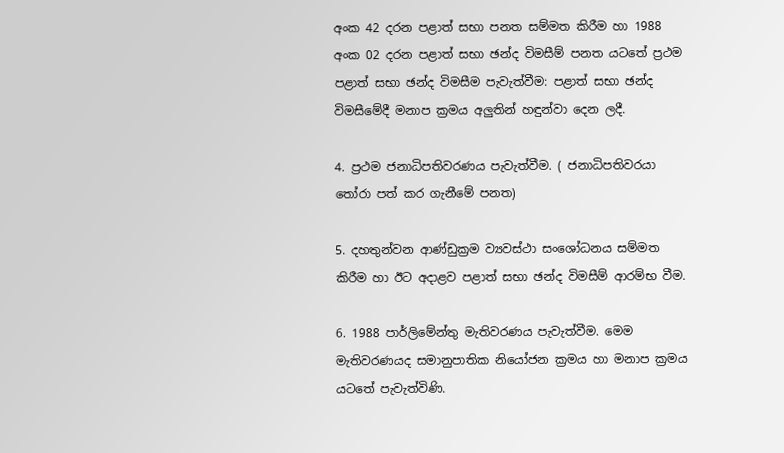අංක 42 දරන පළාත් සභා පනත සම්මත කිරීම හා 1988 අංක 02 දරන පළාත් සභා ඡන්ද විමසීම් පනත යටතේ ප්‍රථම පළාත් සභා ඡන්ද විමසීම පැවැත්වීම: පළාත් සභා ඡන්ද විමසීමේදී මනාප ක්‍රමය අලුතින් හඳුන්වා දෙන ලදී.

4. ප්‍රථම ජනාධිපතිවරණය පැවැත්වීම. ( ජනාධිපතිවරයා තෝරා පත් කර ගැනීමේ පනත)

5. දහතුන්වන ආණ්ඩුක්‍රම ව්‍යවස්ථා සංශෝධනය සම්මත කිරීම හා ඊට අදාළව පළාත් සභා ඡන්ද විමසීම් ආරම්භ වීම.

6. 1988 පාර්ලිමේන්තු මැතිවරණය පැවැත්වීම. මෙම මැතිවරණයද සමානුපාතික නියෝජන ක්‍රමය හා මනාප ක්‍රමය යටතේ පැවැත්විණි.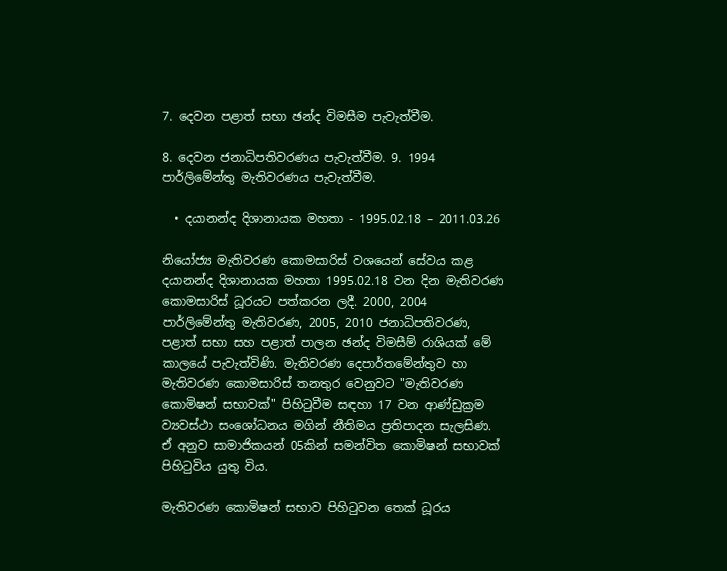7. දෙවන පළාත් සභා ඡන්ද විමසීම පැවැත්වීම.

8. දෙවන ජනාධිපතිවරණය පැවැත්වීම. 9. 1994 පාර්ලිමේන්තු මැතිවරණය පැවැත්වීම.

  • දයානන්ද දිශානායක මහතා - 1995.02.18 – 2011.03.26

නියෝජ්‍ය මැතිවරණ කොමසාරිස් වශයෙන් සේවය කළ දයානන්ද දිශානායක මහතා 1995.02.18 වන දින මැතිවරණ කොමසාරිස් ධූරයට පත්කරන ලදී. 2000, 2004 පාර්ලිමේන්තු මැතිවරණ, 2005, 2010 ජනාධිපතිවරණ, පළාත් සභා සහ පළාත් පාලන ඡන්ද විමසීම් රාශියක් මේ කාලයේ පැවැත්විණි. මැතිවරණ දෙපාර්තමේන්තුව හා මැතිවරණ කොමසාරිස් තනතුර වෙනුවට "මැතිවරණ කොමිෂන් සභාවක්" පිහිටුවීම සඳහා 17 වන ආණ්ඩුක්‍රම ව්‍යවස්ථා සංශෝධනය මගින් නීතිමය ප්‍රතිපාදන සැලසිණ. ඒ අනුව සාමාජිකයන් 05කින් සමන්විත කොමිෂන් සභාවක් පිහිටුවිය යුතු විය.

මැතිවරණ කොමිෂන් සභාව පිහිටුවන තෙක් ධූරය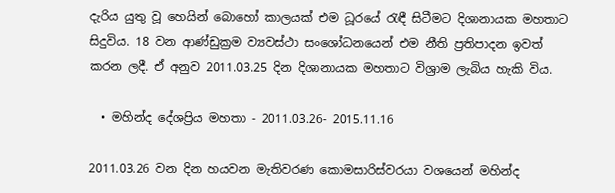දැරිය යුතු වූ හෙයින් බොහෝ කාලයක් එම ධූරයේ රැඳී සිටීමට දිශානායක මහතාට සිදුවිය. 18 වන ආණ්ඩුක්‍රම ව්‍යවස්ථා සංශෝධනයෙන් එම නීති ප්‍රතිපාදන ඉවත් කරන ලදී. ඒ අනුව 2011.03.25 දින දිශානායක මහතාට විශ්‍රාම ලැබිය හැකි විය.

  • මහින්ද දේශප්‍රිය මහතා - 2011.03.26- 2015.11.16

2011.03.26 වන දින හයවන මැතිවරණ කොමසාරිස්වරයා වශයෙන් මහින්ද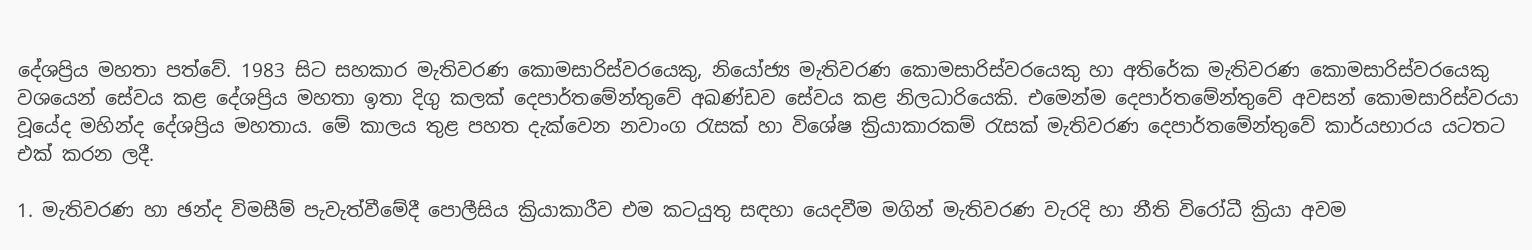දේශප්‍රිය මහතා පත්වේ. 1983 සිට සහකාර මැතිවරණ කොමසාරිස්වරයෙකු, නියෝජ්‍ය මැතිවරණ කොමසාරිස්වරයෙකු හා අතිරේක මැතිවරණ කොමසාරිස්වරයෙකු වශයෙන් සේවය කළ දේශප්‍රිය මහතා ඉතා දිගු කලක් දෙපාර්තමේන්තුවේ අඛණ්ඩව සේවය කළ නිලධාරියෙකි. එමෙන්ම දෙපාර්තමේන්තුවේ අවසන් කොමසාරිස්වරයා වූයේද මහින්ද දේශප්‍රිය මහතාය. මේ කාලය තුළ පහත දැක්වෙන නවාංග රැසක් හා විශේෂ ක්‍රියාකාරකම් රැසක් මැතිවරණ දෙපාර්තමේන්තුවේ කාර්යභාරය යටතට එක් කරන ලදී.

1. මැතිවරණ හා ඡන්ද විමසීම් පැවැත්වීමේදී පොලීසිය ක්‍රියාකාරීව එම කටයුතු සඳහා යෙදවීම මගින් මැතිවරණ වැරදි හා නීති විරෝධී ක්‍රියා අවම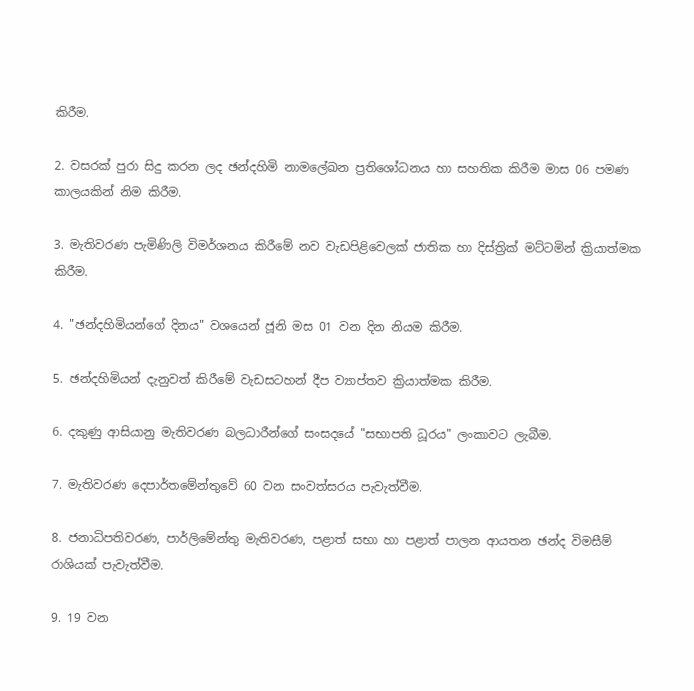කිරීම.

2. වසරක් පුරා සිදු කරන ලද ඡන්දහිමි නාමලේඛන ප්‍රතිශෝධනය හා සහතික කිරීම මාස 06 පමණ කාලයකින් නිම කිරීම.

3. මැතිවරණ පැමිණිලි විමර්ශනය කිරීමේ නව වැඩපිළිවෙලක් ජාතික හා දිස්ත්‍රික් මට්ටමින් ක්‍රියාත්මක කිරීම.

4. "ඡන්දහිමියන්ගේ දිනය" වශයෙන් ජූනි මස 01 වන දින නියම කිරීම.

5. ඡන්දහිමියන් දැනුවත් කිරීමේ වැඩසටහන් දීප ව්‍යාප්තව ක්‍රියාත්මක කිරීම.

6. දකුණු ආසියානු මැතිවරණ බලධාරීන්ගේ සංසදයේ "සභාපති ධූරය" ලංකාවට ලැබීම.

7. මැතිවරණ දෙපාර්තමේන්තුවේ 60 වන සංවත්සරය පැවැත්වීම.

8. ජනාධිපතිවරණ, පාර්ලිමේන්තු මැතිවරණ, පළාත් සභා හා පළාත් පාලන ආයතන ඡන්ද විමසීම් රාශියක් පැවැත්වීම.

9. 19 වන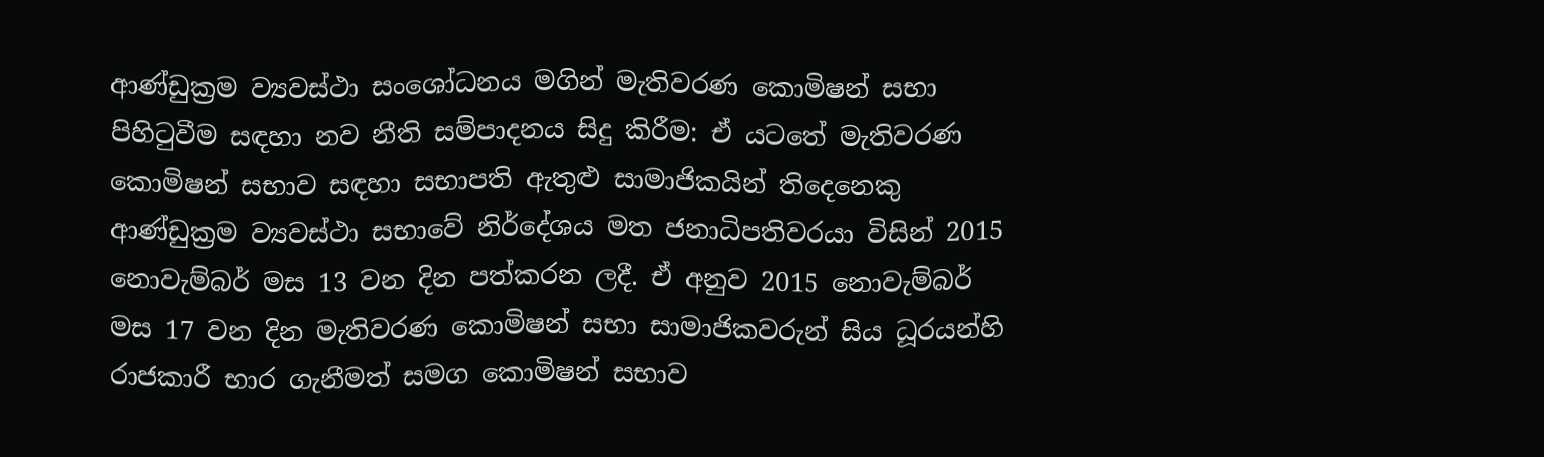ආණ්ඩුක්‍රම ව්‍යවස්ථා සංශෝධනය මගින් මැතිවරණ කොමිෂන් සභා පිහිටුවීම සඳහා නව නීති සම්පාදනය සිදු කිරීම: ඒ යටතේ මැතිවරණ කොමිෂන් සභාව සඳහා සභාපති ඇතුළු සාමාජිකයින් තිදෙනෙකු ආණ්ඩුක්‍රම ව්‍යවස්ථා සභාවේ නිර්දේශය මත ජනාධිපතිවරයා විසින් 2015 නොවැම්බර් මස 13 වන දින පත්කරන ලදී. ඒ අනුව 2015 නොවැම්බර් මස 17 වන දින මැතිවරණ කොමිෂන් සභා සාමාජිකවරුන් සිය ධූරයන්හි රාජකාරී භාර ගැනීමත් සමග කොමිෂන් සභාව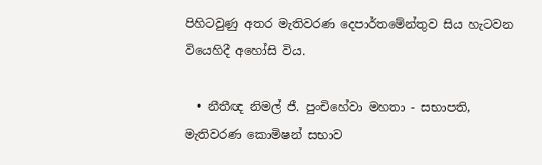පිහිටවුණු අතර මැතිවරණ දෙපාර්තමේන්තුව සිය හැටවන වියෙහිදී අහෝසි විය.

  • නීතීඥ නිමල් ජී. පුංචිහේවා මහතා - සභාපති, මැතිවරණ කොමිෂන් සභාව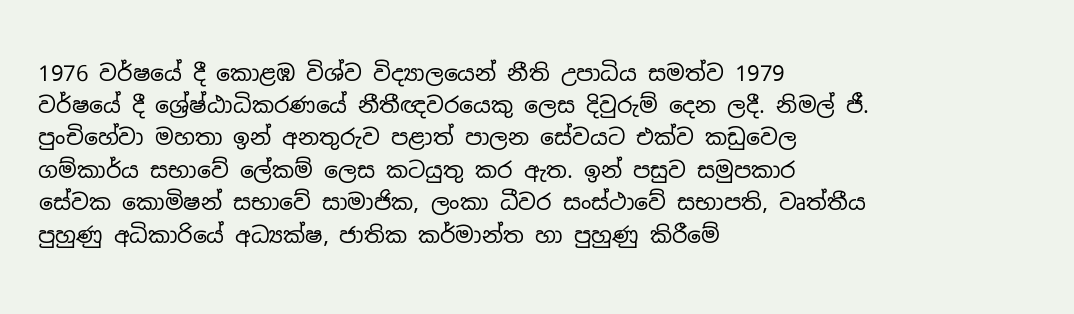1976 වර්ෂයේ දී කොළඹ විශ්ව විද්‍යාලයෙන් නීති උපාධිය සමත්ව 1979 වර්ෂයේ දී ශ්‍රේෂ්ඨාධිකරණයේ නීතීඥවරයෙකු ලෙස දිවුරුම් දෙන ලදී. නිමල් ජී. පුංචිහේවා මහතා ඉන් අනතුරුව පළාත් පාලන සේවයට එක්ව කඩුවෙල ගම්කාර්ය සභාවේ ලේකම් ලෙස කටයුතු කර ඇත. ඉන් පසුව සමුපකාර සේවක කොමිෂන් සභාවේ සාමාජික, ලංකා ධීවර සංස්ථාවේ සභාපති, වෘත්තීය පුහුණු අධිකාරියේ අධ්‍යක්ෂ, ජාතික කර්මාන්ත හා පුහුණු කිරීමේ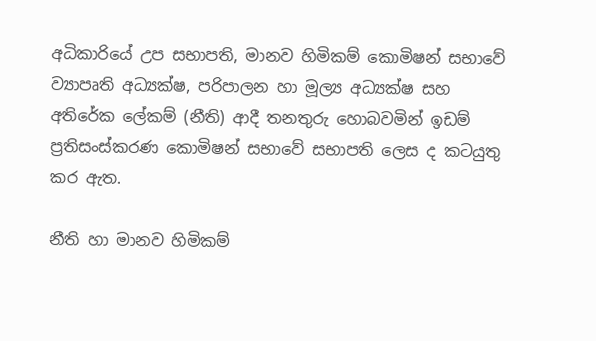අධිකාරියේ උප සභාපති, මානව හිමිකම් කොමිෂන් සභාවේ ව්‍යාපෘති අධ්‍යක්ෂ, පරිපාලන හා මූල්‍ය අධ්‍යක්ෂ සහ අතිරේක ලේකම් (නීති) ආදී තනතුරු හොබවමින් ඉඩම් ප්‍රතිසංස්කරණ කොමිෂන් සභාවේ සභාපති ලෙස ද කටයුතු කර ඇත.

නීති හා මානව හිමිකම්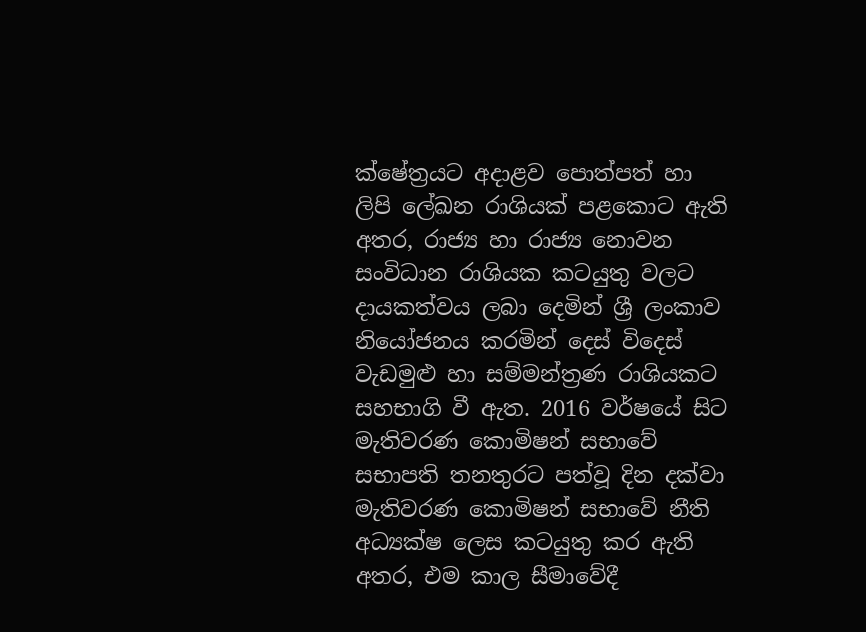ක්ෂේත්‍රයට අදාළව පොත්පත් හා ලිපි ලේඛන රාශියක් පළකොට ඇති අතර, රාජ්‍ය හා රාජ්‍ය නොවන සංවිධාන රාශියක කටයුතු වලට දායකත්වය ලබා දෙමින් ශ්‍රී ලංකාව නියෝජනය කරමින් දෙස් විදෙස් වැඩමුළු හා සම්මන්ත්‍රණ රාශියකට සහභාගි වී ඇත. 2016 වර්ෂයේ සිට මැතිවරණ කොමිෂන් සභාවේ සභාපති තනතුරට පත්වූ දින දක්වා මැතිවරණ කොමිෂන් සභාවේ නීති අධ්‍යක්ෂ ලෙස කටයුතු කර ඇති අතර, එම කාල සීමාවේදී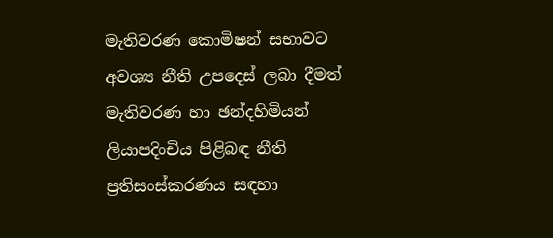මැතිවරණ කොමිෂන් සභාවට අවශ්‍ය නීති උපදෙස් ලබා දීමත් මැතිවරණ හා ඡන්දහිමියන් ලියාපදිංචිය පිළිබඳ නීති ප්‍රතිසංස්කරණය සඳහා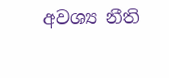අවශ්‍ය නීති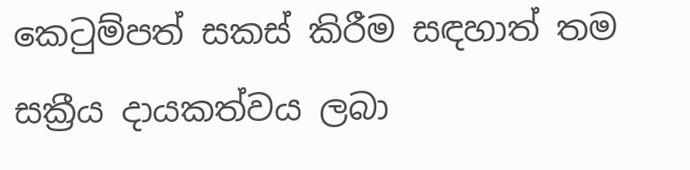කෙටුම්පත් සකස් කිරීම සඳහාත් තම සක්‍රීය දායකත්වය ලබා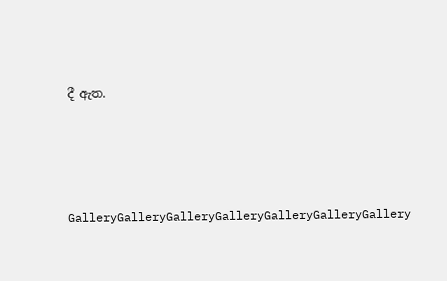දී ඇත.





GalleryGalleryGalleryGalleryGalleryGalleryGallery